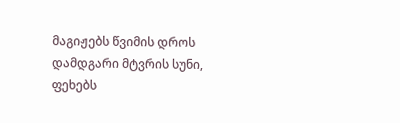მაგიჟებს წვიმის დროს დამდგარი მტვრის სუნი,
ფეხებს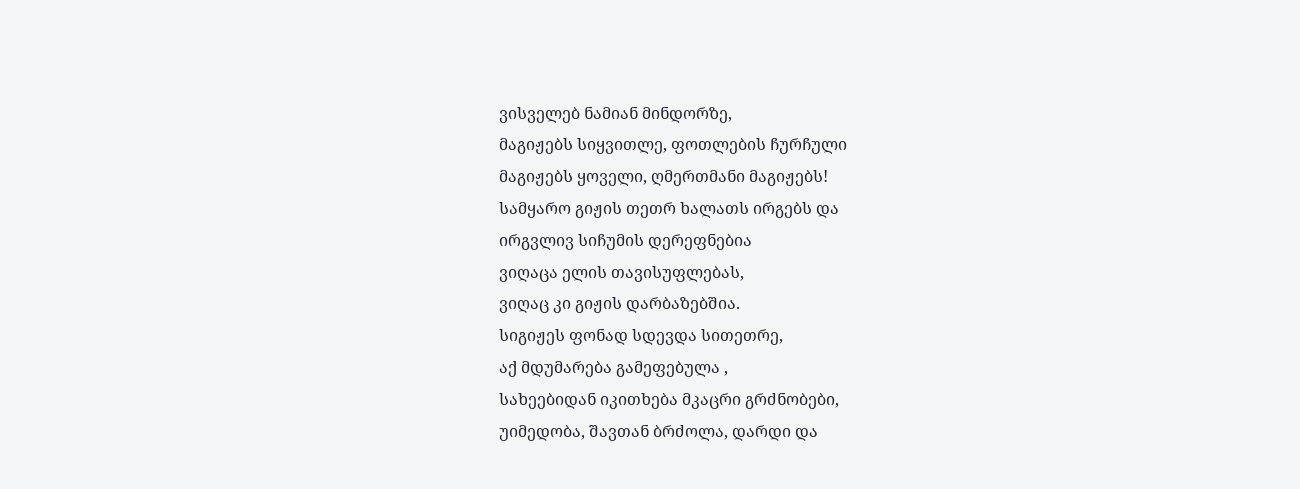ვისველებ ნამიან მინდორზე,
მაგიჟებს სიყვითლე, ფოთლების ჩურჩული
მაგიჟებს ყოველი, ღმერთმანი მაგიჟებს!
სამყარო გიჟის თეთრ ხალათს ირგებს და
ირგვლივ სიჩუმის დერეფნებია
ვიღაცა ელის თავისუფლებას,
ვიღაც კი გიჟის დარბაზებშია.
სიგიჟეს ფონად სდევდა სითეთრე,
აქ მდუმარება გამეფებულა ,
სახეებიდან იკითხება მკაცრი გრძნობები,
უიმედობა, შავთან ბრძოლა, დარდი და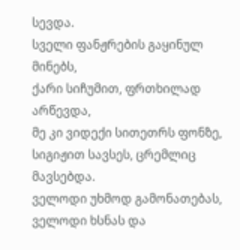სევდა.
სველი ფანჟრების გაყინულ მინებს,
ქარი სიჩუმით, ფრთხილად არწევდა,
მე კი ვიდექი სითეთრს ფონზე,
სიგიჟით სავსეს, ცრემლიც მავსებდა.
ველოდი უხმოდ გამონათებას,
ველოდი ხსნას და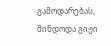გამოდარებას,
მინდოდა გიჟი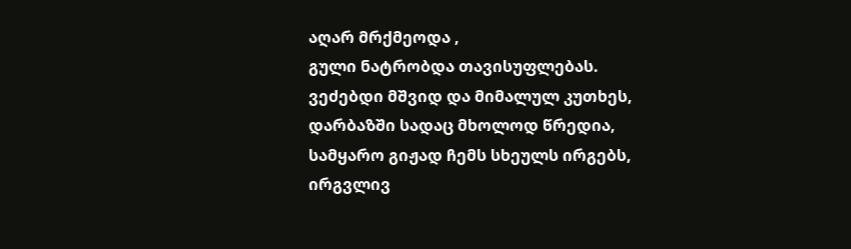აღარ მრქმეოდა ,
გული ნატრობდა თავისუფლებას.
ვეძებდი მშვიდ და მიმალულ კუთხეს,
დარბაზში სადაც მხოლოდ წრედია,
სამყარო გიჟად ჩემს სხეულს ირგებს,
ირგვლივ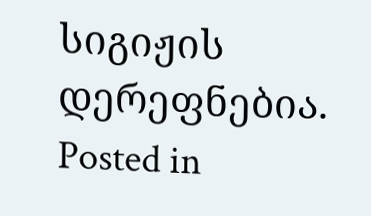სიგიჟის დერეფნებია.
Posted in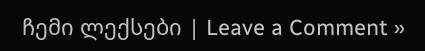ჩემი ლექსები | Leave a Comment »